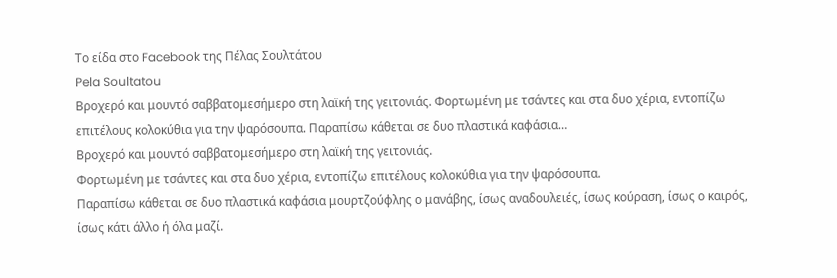Το είδα στο Facebook της Πέλας Σουλτάτου
Pela Soultatou
Βροχερό και μουντό σαββατομεσήμερο στη λαϊκή της γειτονιάς. Φορτωμένη με τσάντες και στα δυo χέρια, εντοπίζω επιτέλους κολοκύθια για την ψαρόσουπα. Παραπίσω κάθεται σε δυο πλαστικά καφάσια…
Βροχερό και μουντό σαββατομεσήμερο στη λαϊκή της γειτονιάς.
Φορτωμένη με τσάντες και στα δυo χέρια, εντοπίζω επιτέλους κολοκύθια για την ψαρόσουπα.
Παραπίσω κάθεται σε δυο πλαστικά καφάσια μουρτζούφλης ο μανάβης, ίσως αναδουλειές, ίσως κούραση, ίσως ο καιρός, ίσως κάτι άλλο ή όλα μαζί.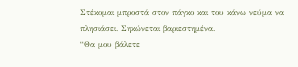Στέκομαι μπροστά στον πάγκο και του κάνω νεύμα να πλησιάσει. Σηκώνεται βαριεστημένα.
“Θα μου βάλετε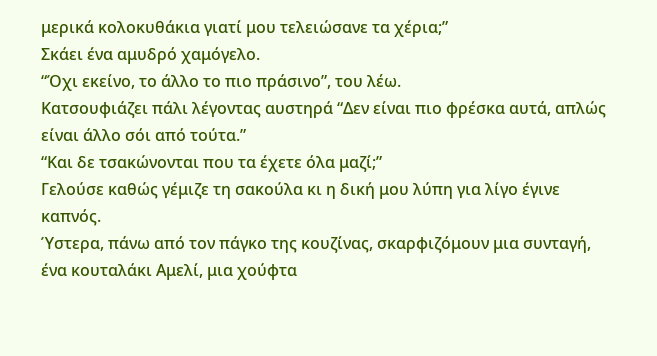μερικά κολοκυθάκια γιατί μου τελειώσανε τα χέρια;”
Σκάει ένα αμυδρό χαμόγελο.
“Όχι εκείνο, το άλλο το πιο πράσινο”, του λέω.
Κατσουφιάζει πάλι λέγοντας αυστηρά “Δεν είναι πιο φρέσκα αυτά, απλώς είναι άλλο σόι από τούτα.”
“Και δε τσακώνονται που τα έχετε όλα μαζί;”
Γελούσε καθώς γέμιζε τη σακούλα κι η δική μου λύπη για λίγο έγινε καπνός.
Ύστερα, πάνω από τον πάγκο της κουζίνας, σκαρφιζόμουν μια συνταγή, ένα κουταλάκι Αμελί, μια χούφτα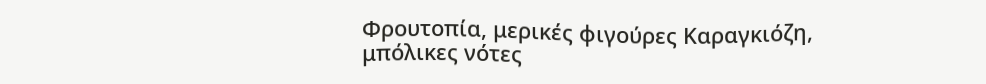Φρουτοπία, μερικές φιγούρες Καραγκιόζη, μπόλικες νότες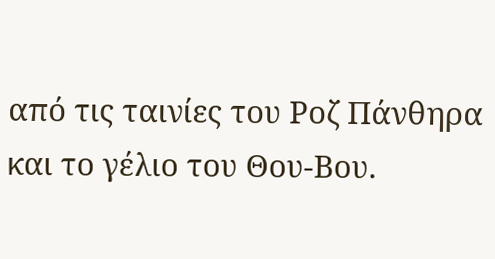από τις ταινίες του Ροζ Πάνθηρα και το γέλιο του Θου-Βου.